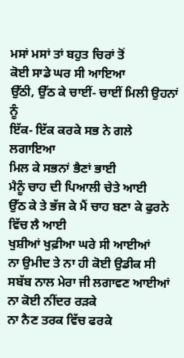ਮਸਾਂ ਮਸਾਂ ਤਾਂ ਬਹੁਤ ਚਿਰਾਂ ਤੋਂ
ਕੋਈ ਸਾਡੇ ਘਰ ਸੀ ਆਇਆ
ਉੱਠੀ, ਉੱਠ ਕੇ ਚਾਈਂ- ਚਾਈਂ ਮਿਲੀ ਉਹਨਾਂ ਨੂੰ
ਇੱਕ- ਇੱਕ ਕਰਕੇ ਸਭ ਨੇ ਗਲੇ ਲਗਾਇਆ
ਮਿਲ ਕੇ ਸਭਨਾਂ ਭੈਣਾਂ ਭਾਈ
ਮੈਨੂੰ ਚਾਹ ਦੀ ਪਿਆਲੀ ਚੇਤੇ ਆਈ
ਉੱਠ ਕੇ ਤੇ ਭੱਜ ਕੇ ਮੈਂ ਚਾਹ ਬਣਾ ਕੇ ਫੁਰਨੇ ਵਿੱਚ ਲੈ ਆਈ
ਖੁਸ਼ੀਆਂ ਖੁਫ਼ੀਆ ਘਰੇ ਸੀ ਆਈਆਂ
ਨਾ ਉਮੀਦ ਤੇ ਨਾ ਹੀ ਕੋਈ ਉਡੀਕ ਸੀ
ਸਬੱਬ ਨਾਲ ਮੇਰਾ ਜੀ ਲਗਾਵਣ ਆਈਆਂ
ਨਾ ਕੋਈ ਨੀਂਦਰ ਰੜਕੇ
ਨਾ ਨੈਣ ਤਰਕ ਵਿੱਚ ਫਰਕੇ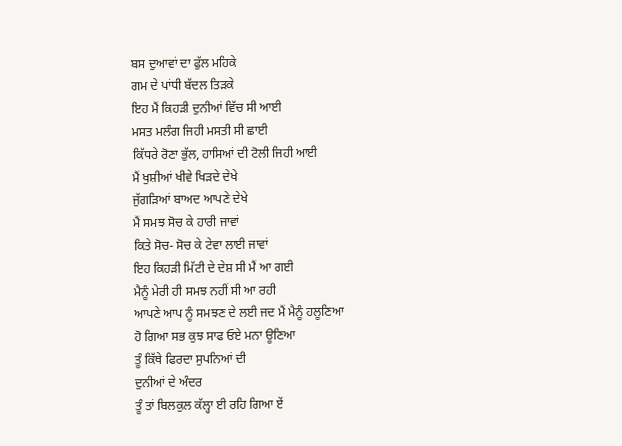ਬਸ ਦੁਆਵਾਂ ਦਾ ਫੁੱਲ ਮਹਿਕੇ
ਗਮ ਦੇ ਪਾਂਧੀ ਬੱਦਲ ਤਿੜਕੇ
ਇਹ ਮੈਂ ਕਿਹੜੀ ਦੁਨੀਆਂ ਵਿੱਚ ਸੀ ਆਈ
ਮਸਤ ਮਲੰਗ ਜਿਹੀ ਮਸਤੀ ਸੀ ਛਾਈ
ਕਿੱਧਰੇ ਰੋਣਾ ਭੁੱਲ, ਹਾਸਿਆਂ ਦੀ ਟੋਲੀ ਜਿਹੀ ਆਈ
ਮੈਂ ਖੁਸ਼ੀਆਂ ਖੀਵੇ ਖਿੜਦੇ ਦੇਖੇ
ਜੁੱਗੜਿਆਂ ਬਾਅਦ ਆਪਣੇ ਦੇਖੇ
ਮੈਂ ਸਮਝ ਸੋਚ ਕੇ ਹਾਰੀ ਜਾਵਾਂ
ਕਿਤੇ ਸੋਚ- ਸੋਚ ਕੇ ਟੇਵਾ ਲਾਈ ਜਾਵਾਂ
ਇਹ ਕਿਹੜੀ ਮਿੱਟੀ ਦੇ ਦੇਸ਼ ਸੀ ਮੈਂ ਆ ਗਈ
ਮੈਨੂੰ ਮੇਰੀ ਹੀ ਸਮਝ ਨਹੀਂ ਸੀ ਆ ਰਹੀ
ਆਪਣੇ ਆਪ ਨੂੰ ਸਮਝਣ ਦੇ ਲਈ ਜਦ ਮੈਂ ਮੈਨੂੰ ਹਲੂਣਿਆ
ਹੋ ਗਿਆ ਸਭ ਕੁਝ ਸਾਫ ਓਏ ਮਨਾ ਊਣਿਆ
ਤੂੰ ਕਿੱਥੇ ਫਿਰਦਾ ਸੁਪਨਿਆਂ ਦੀ
ਦੁਨੀਆਂ ਦੇ ਅੰਦਰ
ਤੂੰ ਤਾਂ ਬਿਲਕੁਲ ਕੱਲ੍ਹਾ ਈ ਰਹਿ ਗਿਆ ਏਂ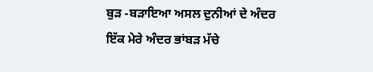ਬੁੜ -ਬੜਾਇਆ ਅਸਲ ਦੁਨੀਆਂ ਦੇ ਅੰਦਰ
ਇੱਕ ਮੇਰੇ ਅੰਦਰ ਭਾਂਬੜ ਮੱਚੇ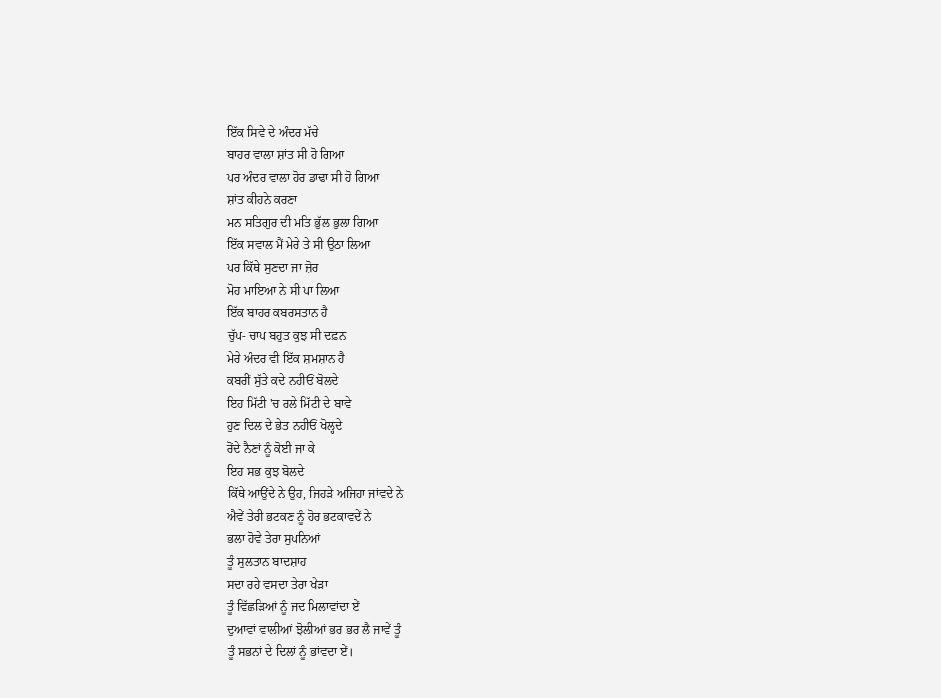ਇੱਕ ਸਿਵੇ ਦੇ ਅੰਦਰ ਮੱਚੇ
ਬਾਹਰ ਵਾਲਾ ਸ਼ਾਂਤ ਸੀ ਹੋ ਗਿਆ
ਪਰ ਅੰਦਰ ਵਾਲਾ ਹੋਰ ਡਾਢਾ ਸੀ ਹੋ ਗਿਆ
ਸ਼ਾਂਤ ਕੀਹਨੇ ਕਰਣਾ
ਮਨ ਸਤਿਗੁਰ ਦੀ ਮਤਿ ਭੁੱਲ ਭੁਲਾ ਗਿਆ
ਇੱਕ ਸਵਾਲ ਮੈਂ ਮੇਰੇ ਤੇ ਸੀ ਉਠਾ ਲਿਆ
ਪਰ ਕਿੱਥੇ ਸੁਣਦਾ ਜਾ ਜ਼ੋਰ
ਮੋਹ ਮਾਇਆ ਨੇ ਸੀ ਪਾ ਲਿਆ
ਇੱਕ ਬਾਹਰ ਕਬਰਸਤਾਨ ਹੈ
ਚੁੱਪ- ਚਾਪ ਬਹੁਤ ਕੁਝ ਸੀ ਦਫ਼ਨ
ਮੇਰੇ ਅੰਦਰ ਵੀ ਇੱਕ ਸ਼ਮਸ਼ਾਨ ਹੈ
ਕਬਰੀਂ ਸੁੱਤੇ ਕਦੇ ਨਹੀਓਂ ਬੋਲਦੇ
ਇਹ ਮਿੱਟੀ 'ਚ ਰਲੇ ਮਿੱਟੀ ਦੇ ਬਾਵੇ
ਹੁਣ ਦਿਲ ਦੇ ਭੇਤ ਨਹੀਓਂ ਖੋਲ੍ਹਦੇ
ਰੋਂਦੇ ਨੈਣਾਂ ਨੂੰ ਕੋਈ ਜਾ ਕੇ
ਇਹ ਸਭ ਕੁਝ ਬੋਲਦੇ
ਕਿੱਥੇ ਆਉਂਦੇ ਨੇ ਉਹ, ਜਿਹੜੇ ਅਜਿਹਾ ਜਾਂਵਦੇ ਨੇ
ਐਵੇਂ ਤੇਰੀ ਭਟਕਣ ਨੂੰ ਹੋਰ ਭਟਕਾਵਦੇਂ ਨੇ
ਭਲਾ ਹੋਵੇ ਤੇਰਾ ਸੁਪਨਿਆਂ
ਤੂੰ ਸੁਲਤਾਨ ਬਾਦਸ਼ਾਹ
ਸਦਾ ਰਹੇ ਵਸਦਾ ਤੇਰਾ ਖੇੜਾ
ਤੂੰ ਵਿੱਛੜਿਆਂ ਨੂੰ ਜਦ ਮਿਲਾਵਾਂਦਾ ਏਂ
ਦੁਆਵਾਂ ਵਾਲੀਆਂ ਝੋਲੀਆਂ ਭਰ ਭਰ ਲੈ ਜਾਵੇਂ ਤੂੰ
ਤੂੰ ਸਭਨਾਂ ਦੇ ਦਿਲਾਂ ਨੂੰ ਭਾਂਵਦਾ ਏਂ।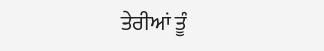ਤੇਰੀਆਂ ਤੂੰ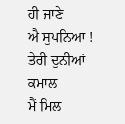ਹੀ ਜਾਣੇ
ਐ ਸੁਪਨਿਆ !
ਤੇਰੀ ਦੁਨੀਆਂ ਕਮਾਲ
ਮੈਂ ਮਿਲ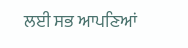ਲਈ ਸਭ ਆਪਣਿਆਂ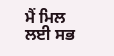ਮੈਂ ਮਿਲ ਲਈ ਸਭ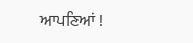ਆਪਣਿਆਂ !